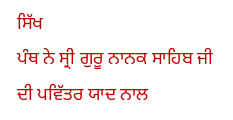ਸਿੱਖ
ਪੰਥ ਨੇ ਸ੍ਰੀ ਗੁਰੂ ਨਾਨਕ ਸਾਹਿਬ ਜੀ ਦੀ ਪਵਿੱਤਰ ਯਾਦ ਨਾਲ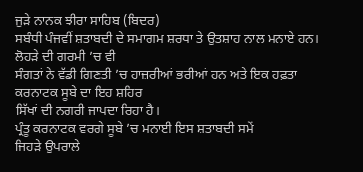ਜੁੜੇ ਨਾਨਕ ਝੀਰਾ ਸਾਹਿਬ (ਬਿਦਰ)
ਸਬੰਧੀ ਪੰਜਵੀਂ ਸ਼ਤਾਬਦੀ ਦੇ ਸਮਾਗਮ ਸ਼ਰਧਾ ਤੇ ਉਤਸ਼ਾਹ ਨਾਲ ਮਨਾਏ ਹਨ। ਲੋਹੜੇ ਦੀ ਗਰਮੀ ’ਚ ਵੀ
ਸੰਗਤਾਂ ਨੇ ਵੱਡੀ ਗਿਣਤੀ ’ਚ ਹਾਜ਼ਰੀਆਂ ਭਰੀਆਂ ਹਨ ਅਤੇ ਇਕ ਹਫ਼ਤਾ ਕਰਨਾਟਕ ਸੂਬੇ ਦਾ ਇਹ ਸ਼ਹਿਰ
ਸਿੱਖਾਂ ਦੀ ਨਗਰੀ ਜਾਪਦਾ ਰਿਹਾ ਹੈ।
ਪ੍ਰੰਤੂ ਕਰਨਾਟਕ ਵਰਗੇ ਸੂਬੇ ’ਚ ਮਨਾਈ ਇਸ ਸ਼ਤਾਬਦੀ ਸਮੇਂ
ਜਿਹੜੇ ਉਪਰਾਲੇ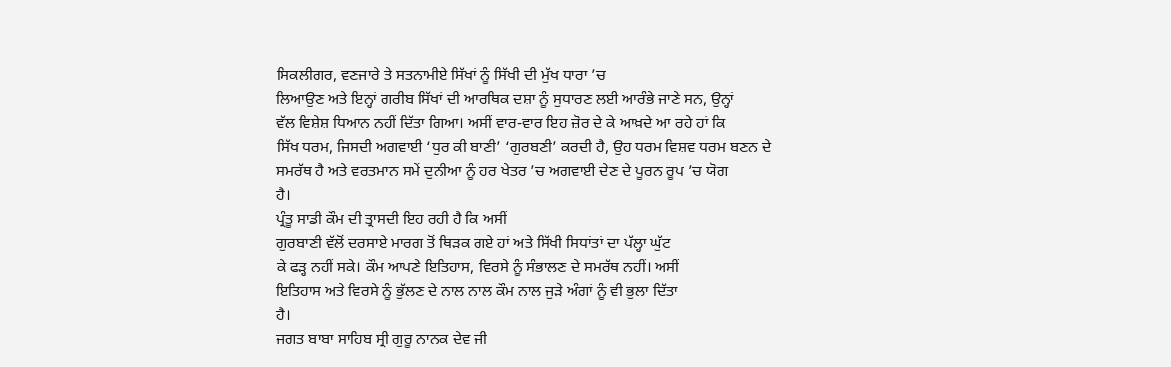ਸਿਕਲੀਗਰ, ਵਣਜਾਰੇ ਤੇ ਸਤਨਾਮੀਏ ਸਿੱਖਾਂ ਨੂੰ ਸਿੱਖੀ ਦੀ ਮੁੱਖ ਧਾਰਾ ’ਚ
ਲਿਆਉਣ ਅਤੇ ਇਨ੍ਹਾਂ ਗਰੀਬ ਸਿੱਖਾਂ ਦੀ ਆਰਥਿਕ ਦਸ਼ਾ ਨੂੰ ਸੁਧਾਰਣ ਲਈ ਆਰੰਭੇ ਜਾਣੇ ਸਨ, ਉਨ੍ਹਾਂ
ਵੱਲ ਵਿਸ਼ੇਸ਼ ਧਿਆਨ ਨਹੀਂ ਦਿੱਤਾ ਗਿਆ। ਅਸੀਂ ਵਾਰ-ਵਾਰ ਇਹ ਜ਼ੋਰ ਦੇ ਕੇ ਆਖ਼ਦੇ ਆ ਰਹੇ ਹਾਂ ਕਿ
ਸਿੱਖ ਧਰਮ, ਜਿਸਦੀ ਅਗਵਾਈ ‘ਧੁਰ ਕੀ ਬਾਣੀ’ ‘ਗੁਰਬਣੀ’ ਕਰਦੀ ਹੈ, ਉਹ ਧਰਮ ਵਿਸ਼ਵ ਧਰਮ ਬਣਨ ਦੇ
ਸਮਰੱਥ ਹੈ ਅਤੇ ਵਰਤਮਾਨ ਸਮੇਂ ਦੁਨੀਆ ਨੂੰ ਹਰ ਖੇਤਰ ’ਚ ਅਗਵਾਈ ਦੇਣ ਦੇ ਪੂਰਨ ਰੂਪ ’ਚ ਯੋਗ
ਹੈ।
ਪ੍ਰੰਤੂ ਸਾਡੀ ਕੌਮ ਦੀ ਤ੍ਰਾਸਦੀ ਇਹ ਰਹੀ ਹੈ ਕਿ ਅਸੀਂ
ਗੁਰਬਾਣੀ ਵੱਲੋਂ ਦਰਸਾਏ ਮਾਰਗ ਤੋਂ ਥਿੜਕ ਗਏ ਹਾਂ ਅਤੇ ਸਿੱਖੀ ਸਿਧਾਂਤਾਂ ਦਾ ਪੱਲ੍ਹਾ ਘੁੱਟ
ਕੇ ਫੜ੍ਹ ਨਹੀਂ ਸਕੇ। ਕੌਮ ਆਪਣੇ ਇਤਿਹਾਸ, ਵਿਰਸੇ ਨੂੰ ਸੰਭਾਲਣ ਦੇ ਸਮਰੱਥ ਨਹੀਂ। ਅਸੀਂ
ਇਤਿਹਾਸ ਅਤੇ ਵਿਰਸੇ ਨੂੰ ਭੁੱਲਣ ਦੇ ਨਾਲ ਨਾਲ ਕੌਮ ਨਾਲ ਜੁੜੇ ਅੰਗਾਂ ਨੂੰ ਵੀ ਭੁਲਾ ਦਿੱਤਾ
ਹੈ।
ਜਗਤ ਬਾਬਾ ਸਾਹਿਬ ਸ੍ਰੀ ਗੁਰੂ ਨਾਨਕ ਦੇਵ ਜੀ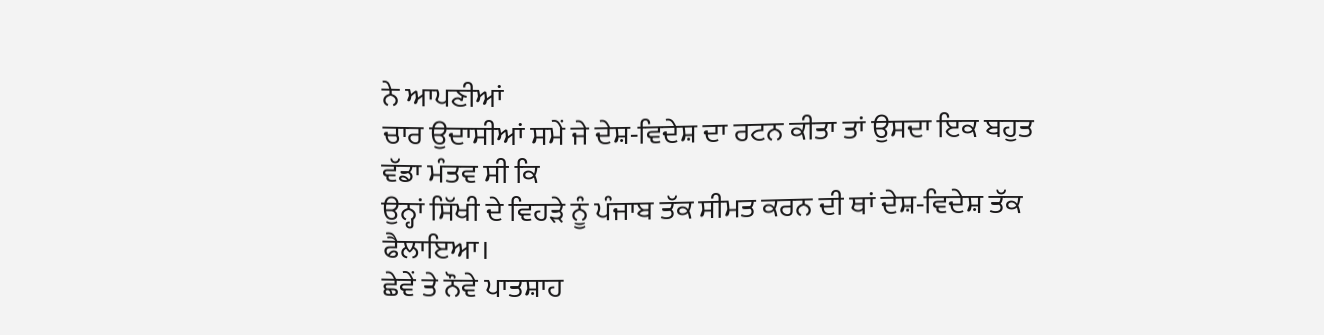ਨੇ ਆਪਣੀਆਂ
ਚਾਰ ਉਦਾਸੀਆਂ ਸਮੇਂ ਜੇ ਦੇਸ਼-ਵਿਦੇਸ਼ ਦਾ ਰਟਨ ਕੀਤਾ ਤਾਂ ਉਸਦਾ ਇਕ ਬਹੁਤ ਵੱਡਾ ਮੰਤਵ ਸੀ ਕਿ
ਉਨ੍ਹਾਂ ਸਿੱਖੀ ਦੇ ਵਿਹੜੇ ਨੂੰ ਪੰਜਾਬ ਤੱਕ ਸੀਮਤ ਕਰਨ ਦੀ ਥਾਂ ਦੇਸ਼-ਵਿਦੇਸ਼ ਤੱਕ ਫੈਲਾਇਆ।
ਛੇਵੇਂ ਤੇ ਨੌਵੇ ਪਾਤਸ਼ਾਹ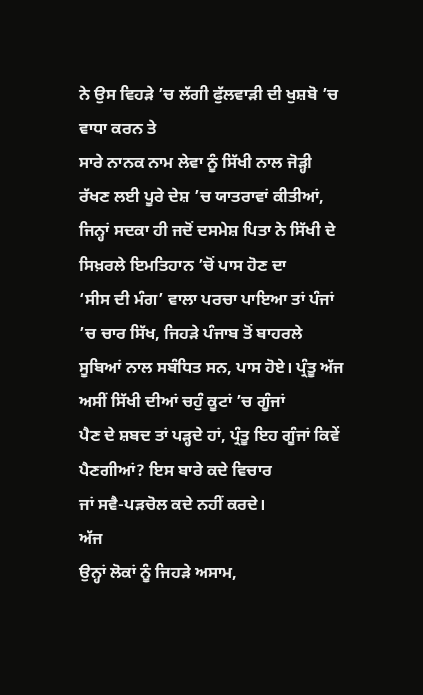ਨੇ ਉਸ ਵਿਹੜੇ ’ਚ ਲੱਗੀ ਫੁੱਲਵਾੜੀ ਦੀ ਖੁਸ਼ਬੋ ’ਚ ਵਾਧਾ ਕਰਨ ਤੇ
ਸਾਰੇ ਨਾਨਕ ਨਾਮ ਲੇਵਾ ਨੂੰ ਸਿੱਖੀ ਨਾਲ ਜੋੜ੍ਹੀ ਰੱਖਣ ਲਈ ਪੂਰੇ ਦੇਸ਼ ’ਚ ਯਾਤਰਾਵਾਂ ਕੀਤੀਆਂ,
ਜਿਨ੍ਹਾਂ ਸਦਕਾ ਹੀ ਜਦੋਂ ਦਸਮੇਸ਼ ਪਿਤਾ ਨੇ ਸਿੱਖੀ ਦੇ ਸਿਖ਼ਰਲੇ ਇਮਤਿਹਾਨ ’ਚੋਂ ਪਾਸ ਹੋਣ ਦਾ
‘ਸੀਸ ਦੀ ਮੰਗ’ ਵਾਲਾ ਪਰਚਾ ਪਾਇਆ ਤਾਂ ਪੰਜਾਂ ’ਚ ਚਾਰ ਸਿੱਖ, ਜਿਹੜੇ ਪੰਜਾਬ ਤੋਂ ਬਾਹਰਲੇ
ਸੂਬਿਆਂ ਨਾਲ ਸਬੰਧਿਤ ਸਨ, ਪਾਸ ਹੋਏ। ਪ੍ਰੰਤੂ ਅੱਜ ਅਸੀਂ ਸਿੱਖੀ ਦੀਆਂ ਚਹੁੰ ਕੂਟਾਂ ’ਚ ਗੂੰਜਾਂ
ਪੈਣ ਦੇ ਸ਼ਬਦ ਤਾਂ ਪੜ੍ਹਦੇ ਹਾਂ, ਪ੍ਰੰਤੂ ਇਹ ਗੂੰਜਾਂ ਕਿਵੇਂ ਪੈਣਗੀਆਂ? ਇਸ ਬਾਰੇ ਕਦੇ ਵਿਚਾਰ
ਜਾਂ ਸਵੈ-ਪੜਚੋਲ ਕਦੇ ਨਹੀਂ ਕਰਦੇ।
ਅੱਜ
ਉਨ੍ਹਾਂ ਲੋਕਾਂ ਨੂੰ ਜਿਹੜੇ ਅਸਾਮ,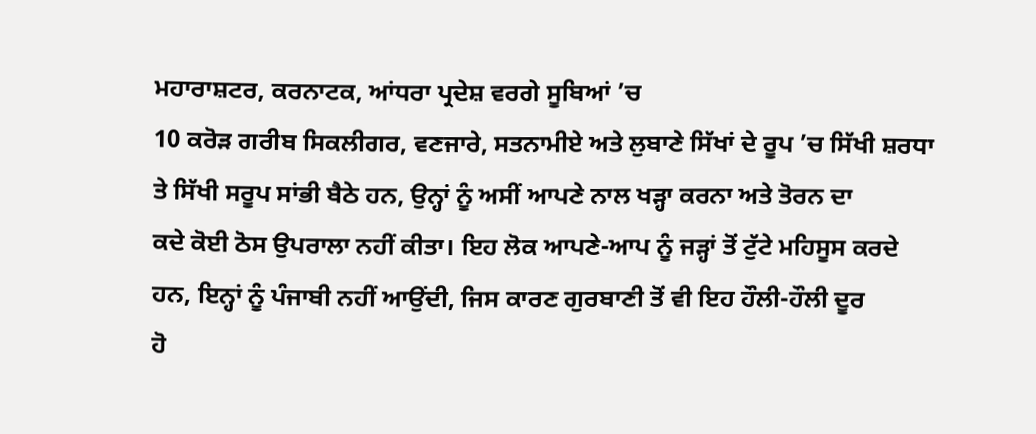ਮਹਾਰਾਸ਼ਟਰ, ਕਰਨਾਟਕ, ਆਂਧਰਾ ਪ੍ਰਦੇਸ਼ ਵਰਗੇ ਸੂਬਿਆਂ ’ਚ
10 ਕਰੋੜ ਗਰੀਬ ਸਿਕਲੀਗਰ, ਵਣਜਾਰੇ, ਸਤਨਾਮੀਏ ਅਤੇ ਲੁਬਾਣੇ ਸਿੱਖਾਂ ਦੇ ਰੂਪ ’ਚ ਸਿੱਖੀ ਸ਼ਰਧਾ
ਤੇ ਸਿੱਖੀ ਸਰੂਪ ਸਾਂਭੀ ਬੈਠੇ ਹਨ, ਉਨ੍ਹਾਂ ਨੂੰ ਅਸੀਂ ਆਪਣੇ ਨਾਲ ਖੜ੍ਹਾ ਕਰਨਾ ਅਤੇ ਤੋਰਨ ਦਾ
ਕਦੇ ਕੋਈ ਠੋਸ ਉਪਰਾਲਾ ਨਹੀਂ ਕੀਤਾ। ਇਹ ਲੋਕ ਆਪਣੇ-ਆਪ ਨੂੰ ਜੜ੍ਹਾਂ ਤੋਂ ਟੁੱਟੇ ਮਹਿਸੂਸ ਕਰਦੇ
ਹਨ, ਇਨ੍ਹਾਂ ਨੂੰ ਪੰਜਾਬੀ ਨਹੀਂ ਆਉਂਦੀ, ਜਿਸ ਕਾਰਣ ਗੁਰਬਾਣੀ ਤੋਂ ਵੀ ਇਹ ਹੌਲੀ-ਹੌਲੀ ਦੂਰ
ਹੋ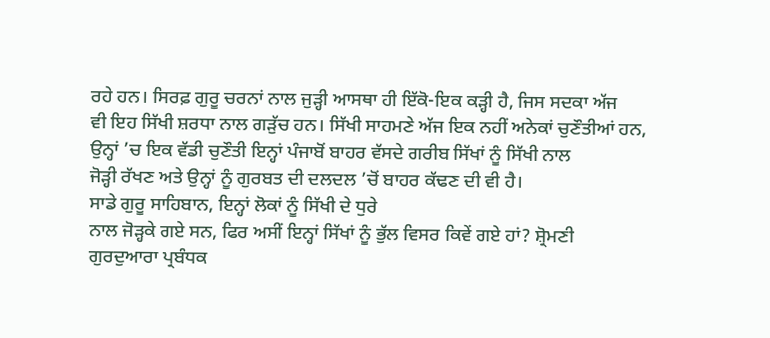ਰਹੇ ਹਨ। ਸਿਰਫ਼ ਗੁਰੂ ਚਰਨਾਂ ਨਾਲ ਜੁੜ੍ਹੀ ਆਸਥਾ ਹੀ ਇੱਕੋ-ਇਕ ਕੜ੍ਹੀ ਹੈ, ਜਿਸ ਸਦਕਾ ਅੱਜ
ਵੀ ਇਹ ਸਿੱਖੀ ਸ਼ਰਧਾ ਨਾਲ ਗੜੁੱਚ ਹਨ। ਸਿੱਖੀ ਸਾਹਮਣੇ ਅੱਜ ਇਕ ਨਹੀਂ ਅਨੇਕਾਂ ਚੁਣੌਤੀਆਂ ਹਨ,
ਉਨ੍ਹਾਂ ’ਚ ਇਕ ਵੱਡੀ ਚੁਣੌਤੀ ਇਨ੍ਹਾਂ ਪੰਜਾਬੋਂ ਬਾਹਰ ਵੱਸਦੇ ਗਰੀਬ ਸਿੱਖਾਂ ਨੂੰ ਸਿੱਖੀ ਨਾਲ
ਜੋੜ੍ਹੀ ਰੱਖਣ ਅਤੇ ਉਨ੍ਹਾਂ ਨੂੰ ਗੁਰਬਤ ਦੀ ਦਲਦਲ ’ਚੋਂ ਬਾਹਰ ਕੱਢਣ ਦੀ ਵੀ ਹੈ।
ਸਾਡੇ ਗੁਰੂ ਸਾਹਿਬਾਨ, ਇਨ੍ਹਾਂ ਲੋਕਾਂ ਨੂੰ ਸਿੱਖੀ ਦੇ ਧੁਰੇ
ਨਾਲ ਜੋੜ੍ਹਕੇ ਗਏ ਸਨ, ਫਿਰ ਅਸੀਂ ਇਨ੍ਹਾਂ ਸਿੱਖਾਂ ਨੂੰ ਭੁੱਲ ਵਿਸਰ ਕਿਵੇਂ ਗਏ ਹਾਂ? ਸ਼੍ਰੋਮਣੀ
ਗੁਰਦੁਆਰਾ ਪ੍ਰਬੰਧਕ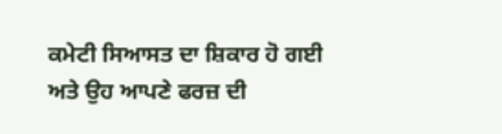ਕਮੇਟੀ ਸਿਆਸਤ ਦਾ ਸ਼ਿਕਾਰ ਹੋ ਗਈ ਅਤੇ ਉਹ ਆਪਣੇ ਫਰਜ਼ ਦੀ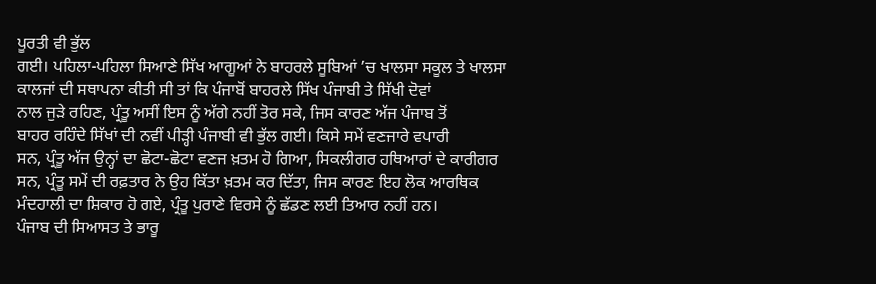ਪੂਰਤੀ ਵੀ ਭੁੱਲ
ਗਈ। ਪਹਿਲਾ-ਪਹਿਲਾ ਸਿਆਣੇ ਸਿੱਖ ਆਗੂਆਂ ਨੇ ਬਾਹਰਲੇ ਸੂਬਿਆਂ ’ਚ ਖਾਲਸਾ ਸਕੂਲ ਤੇ ਖਾਲਸਾ
ਕਾਲਜਾਂ ਦੀ ਸਥਾਪਨਾ ਕੀਤੀ ਸੀ ਤਾਂ ਕਿ ਪੰਜਾਬੋਂ ਬਾਹਰਲੇ ਸਿੱਖ ਪੰਜਾਬੀ ਤੇ ਸਿੱਖੀ ਦੋਵਾਂ
ਨਾਲ ਜੁੜੇ ਰਹਿਣ, ਪ੍ਰੰਤੂ ਅਸੀਂ ਇਸ ਨੂੰ ਅੱਗੇ ਨਹੀਂ ਤੋਰ ਸਕੇ, ਜਿਸ ਕਾਰਣ ਅੱਜ ਪੰਜਾਬ ਤੋਂ
ਬਾਹਰ ਰਹਿੰਦੇ ਸਿੱਖਾਂ ਦੀ ਨਵੀਂ ਪੀੜ੍ਹੀ ਪੰਜਾਬੀ ਵੀ ਭੁੱਲ ਗਈ। ਕਿਸੇ ਸਮੇਂ ਵਣਜਾਰੇ ਵਪਾਰੀ
ਸਨ, ਪ੍ਰੰਤੂ ਅੱਜ ਉਨ੍ਹਾਂ ਦਾ ਛੋਟਾ-ਛੋਟਾ ਵਣਜ ਖ਼ਤਮ ਹੋ ਗਿਆ, ਸਿਕਲੀਗਰ ਹਥਿਆਰਾਂ ਦੇ ਕਾਰੀਗਰ
ਸਨ, ਪ੍ਰੰਤੂ ਸਮੇਂ ਦੀ ਰਫ਼ਤਾਰ ਨੇ ਉਹ ਕਿੱਤਾ ਖ਼ਤਮ ਕਰ ਦਿੱਤਾ, ਜਿਸ ਕਾਰਣ ਇਹ ਲੋਕ ਆਰਥਿਕ
ਮੰਦਹਾਲੀ ਦਾ ਸ਼ਿਕਾਰ ਹੋ ਗਏ, ਪ੍ਰੰਤੂ ਪੁਰਾਣੇ ਵਿਰਸੇ ਨੂੰ ਛੱਡਣ ਲਈ ਤਿਆਰ ਨਹੀਂ ਹਨ।
ਪੰਜਾਬ ਦੀ ਸਿਆਸਤ ਤੇ ਭਾਰੂ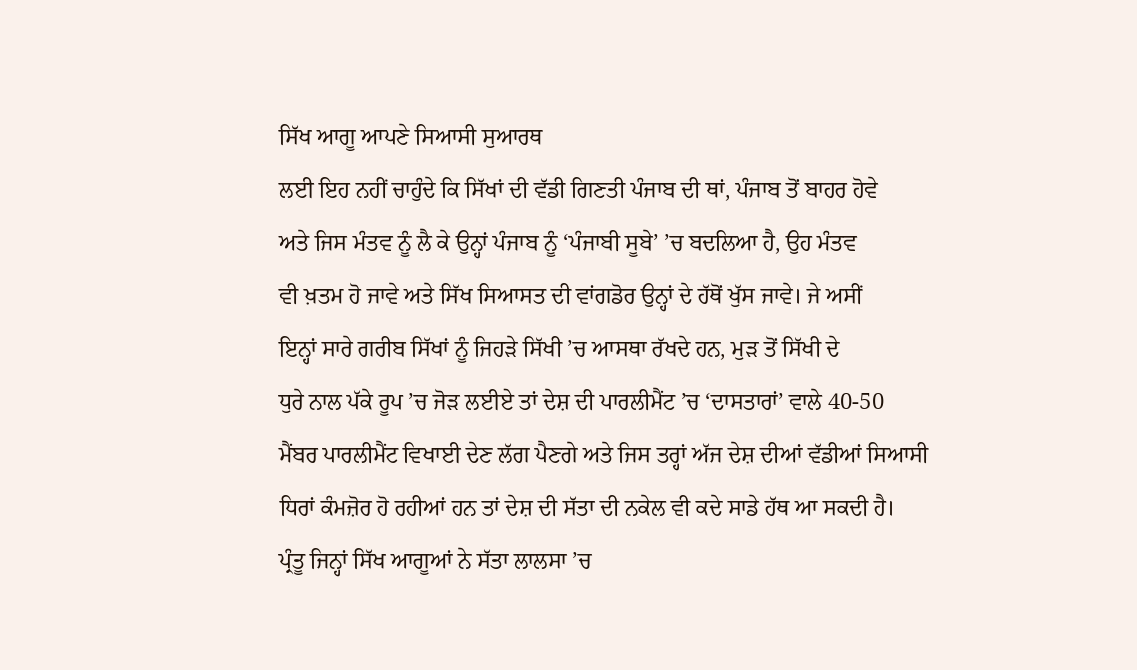ਸਿੱਖ ਆਗੂ ਆਪਣੇ ਸਿਆਸੀ ਸੁਆਰਥ
ਲਈ ਇਹ ਨਹੀਂ ਚਾਹੁੰਦੇ ਕਿ ਸਿੱਖਾਂ ਦੀ ਵੱਡੀ ਗਿਣਤੀ ਪੰਜਾਬ ਦੀ ਥਾਂ, ਪੰਜਾਬ ਤੋਂ ਬਾਹਰ ਹੋਵੇ
ਅਤੇ ਜਿਸ ਮੰਤਵ ਨੂੰ ਲੈ ਕੇ ਉਨ੍ਹਾਂ ਪੰਜਾਬ ਨੂੰ ‘ਪੰਜਾਬੀ ਸੂਬੇ’ ’ਚ ਬਦਲਿਆ ਹੈ, ਉਹ ਮੰਤਵ
ਵੀ ਖ਼ਤਮ ਹੋ ਜਾਵੇ ਅਤੇ ਸਿੱਖ ਸਿਆਸਤ ਦੀ ਵਾਂਗਡੋਰ ਉਨ੍ਹਾਂ ਦੇ ਹੱਥੋਂ ਖੁੱਸ ਜਾਵੇ। ਜੇ ਅਸੀਂ
ਇਨ੍ਹਾਂ ਸਾਰੇ ਗਰੀਬ ਸਿੱਖਾਂ ਨੂੰ ਜਿਹੜੇ ਸਿੱਖੀ ’ਚ ਆਸਥਾ ਰੱਖਦੇ ਹਨ, ਮੁੜ ਤੋਂ ਸਿੱਖੀ ਦੇ
ਧੁਰੇ ਨਾਲ ਪੱਕੇ ਰੂਪ ’ਚ ਜੋੜ ਲਈਏ ਤਾਂ ਦੇਸ਼ ਦੀ ਪਾਰਲੀਮੈਂਟ ’ਚ ‘ਦਾਸਤਾਰਾਂ’ ਵਾਲੇ 40-50
ਮੈਂਬਰ ਪਾਰਲੀਮੈਂਟ ਵਿਖਾਈ ਦੇਣ ਲੱਗ ਪੈਣਗੇ ਅਤੇ ਜਿਸ ਤਰ੍ਹਾਂ ਅੱਜ ਦੇਸ਼ ਦੀਆਂ ਵੱਡੀਆਂ ਸਿਆਸੀ
ਧਿਰਾਂ ਕੰਮਜ਼ੋਰ ਹੋ ਰਹੀਆਂ ਹਨ ਤਾਂ ਦੇਸ਼ ਦੀ ਸੱਤਾ ਦੀ ਨਕੇਲ ਵੀ ਕਦੇ ਸਾਡੇ ਹੱਥ ਆ ਸਕਦੀ ਹੈ।
ਪ੍ਰੰਤੂ ਜਿਨ੍ਹਾਂ ਸਿੱਖ ਆਗੂਆਂ ਨੇ ਸੱਤਾ ਲਾਲਸਾ ’ਚ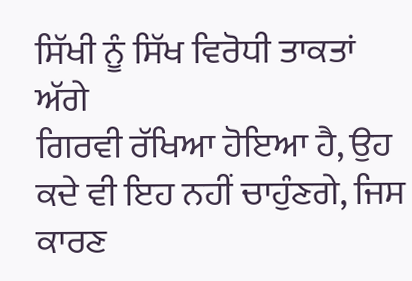ਸਿੱਖੀ ਨੂੰ ਸਿੱਖ ਵਿਰੋਧੀ ਤਾਕਤਾਂ ਅੱਗੇ
ਗਿਰਵੀ ਰੱਖਿਆ ਹੋਇਆ ਹੈ, ਉਹ ਕਦੇ ਵੀ ਇਹ ਨਹੀਂ ਚਾਹੁੰਣਗੇ, ਜਿਸ ਕਾਰਣ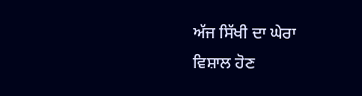ਅੱਜ ਸਿੱਖੀ ਦਾ ਘੇਰਾ
ਵਿਸ਼ਾਲ ਹੋਣ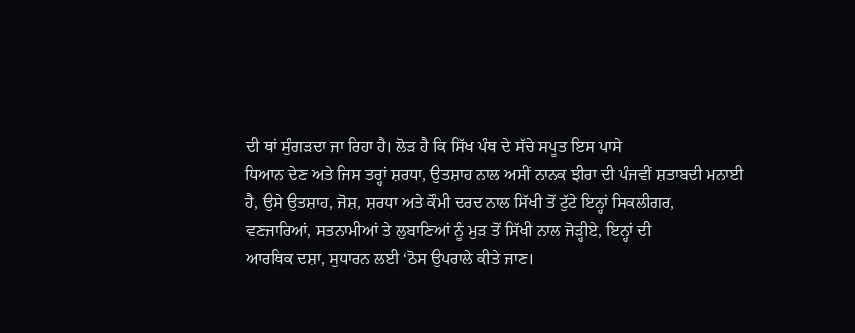ਦੀ ਥਾਂ ਸੁੰਗੜਦਾ ਜਾ ਰਿਹਾ ਹੈ। ਲੋੜ ਹੈ ਕਿ ਸਿੱਖ ਪੰਥ ਦੇ ਸੱਚੇ ਸਪੂਤ ਇਸ ਪਾਸੇ
ਧਿਆਨ ਦੇਣ ਅਤੇ ਜਿਸ ਤਰ੍ਹਾਂ ਸ਼ਰਧਾ, ਉਤਸ਼ਾਹ ਨਾਲ ਅਸੀਂ ਨਾਨਕ ਝੀਰਾ ਦੀ ਪੰਜਵੀਂ ਸ਼ਤਾਬਦੀ ਮਨਾਈ
ਹੈ, ਉਸੇ ਉਤਸ਼ਾਹ, ਜੋਸ਼, ਸ਼ਰਧਾ ਅਤੇ ਕੌਮੀ ਦਰਦ ਨਾਲ ਸਿੱਖੀ ਤੋਂ ਟੁੱਟੇ ਇਨ੍ਹਾਂ ਸਿਕਲੀਗਰ,
ਵਣਜਾਰਿਆਂ, ਸਤਨਾਮੀਆਂ ਤੇ ਲੁਬਾਣਿਆਂ ਨੂੰ ਮੁੜ ਤੋਂ ਸਿੱਖੀ ਨਾਲ ਜੋੜ੍ਹੀਏ, ਇਨ੍ਹਾਂ ਦੀ
ਆਰਥਿਕ ਦਸ਼ਾ, ਸੁਧਾਰਨ ਲਈ ‘ਠੋਸ ਉਪਰਾਲੇ ਕੀਤੇ ਜਾਣ।